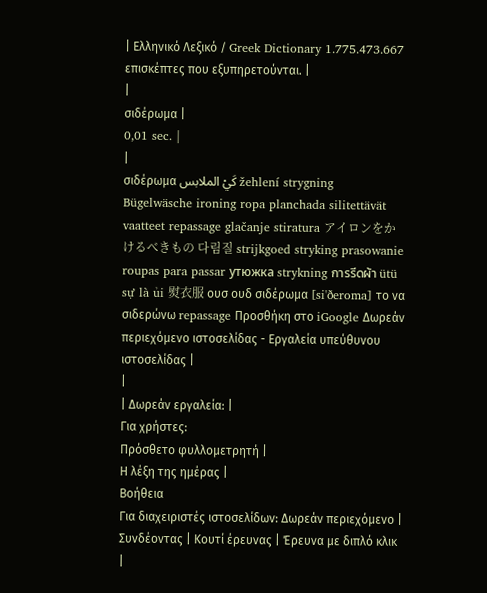| Ελληνικό Λεξικό / Greek Dictionary 1.775.473.667 επισκέπτες που εξυπηρετούνται. |
|
σιδέρωμα |
0,01 sec. |
|
σιδέρωμα كَيْ الملابس žehlení strygning Bügelwäsche ironing ropa planchada silitettävät vaatteet repassage glačanje stiratura アイロンをかけるべきもの 다림질 strijkgoed stryking prasowanie roupas para passar утюжка strykning การรีดผ้า ütü sự là ủi 熨衣服 ουσ ουδ σιδέρωμα [si'ðeroma] το να σιδερώνω repassage Προσθήκη στο iGoogle Δωρεάν περιεχόμενο ιστοσελίδας - Εργαλεία υπεύθυνου ιστοσελίδας |
|
| Δωρεάν εργαλεία: |
Για χρήστες:
Πρόσθετο φυλλομετρητή |
Η λέξη της ημέρας |
Βοήθεια
Για διαχειριστές ιστοσελίδων: Δωρεάν περιεχόμενο | Συνδέοντας | Κουτί έρευνας | Έρευνα με διπλό κλικ |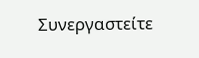Συνεργαστείτε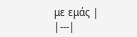με εμάς |
|---|